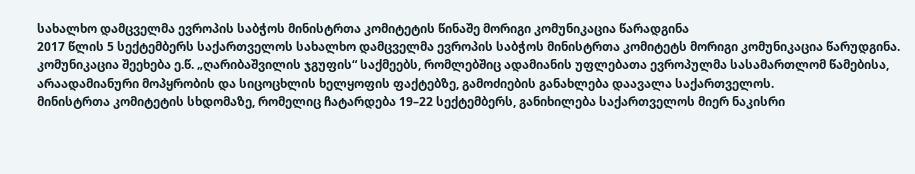სახალხო დამცველმა ევროპის საბჭოს მინისტრთა კომიტეტის წინაშე მორიგი კომუნიკაცია წარადგინა
2017 წლის 5 სექტემბერს საქართველოს სახალხო დამცველმა ევროპის საბჭოს მინისტრთა კომიტეტს მორიგი კომუნიკაცია წარუდგინა. კომუნიკაცია შეეხება ე.წ. „ღარიბაშვილის ჯგუფის“ საქმეებს, რომლებშიც ადამიანის უფლებათა ევროპულმა სასამართლომ წამებისა, არაადამიანური მოპყრობის და სიცოცხლის ხელყოფის ფაქტებზე, გამოძიების განახლება დაავალა საქართველოს.
მინისტრთა კომიტეტის სხდომაზე, რომელიც ჩატარდება 19–22 სექტემბერს, განიხილება საქართველოს მიერ ნაკისრი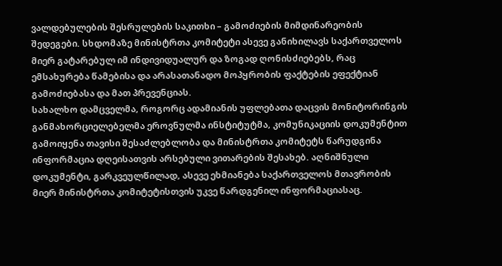ვალდებულების შესრულების საკითხი – გამოძიების მიმდინარეობის შედეგები. სხდომაზე მინისტრთა კომიტეტი ასევე განიხილავს საქართველოს მიერ გატარებულ იმ ინდივიდუალურ და ზოგად ღონისძიებებს, რაც ემსახურება წამებისა და არასათანადო მოპყრობის ფაქტების ეფექტიან გამოძიებასა და მათ პრევენციას.
სახალხო დამცველმა, როგორც ადამიანის უფლებათა დაცვის მონიტორინგის განმახორციელებელმა ეროვნულმა ინსტიტუტმა, კომუნიკაციის დოკუმენტით გამოიყენა თავისი შესაძლებლობა და მინისტრთა კომიტეტს წარუდგინა ინფორმაცია დღეისათვის არსებული ვითარების შესახებ. აღნიშნული დოკუმენტი, გარკვეულწილად, ასევე ეხმიანება საქართველოს მთავრობის მიერ მინისტრთა კომიტეტისთვის უკვე წარდგენილ ინფორმაციასაც.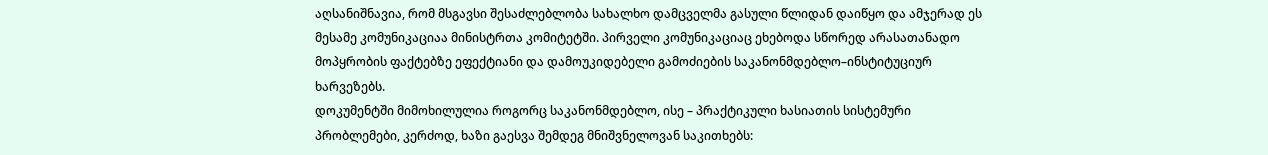აღსანიშნავია, რომ მსგავსი შესაძლებლობა სახალხო დამცველმა გასული წლიდან დაიწყო და ამჯერად ეს მესამე კომუნიკაციაა მინისტრთა კომიტეტში. პირველი კომუნიკაციაც ეხებოდა სწორედ არასათანადო მოპყრობის ფაქტებზე ეფექტიანი და დამოუკიდებელი გამოძიების საკანონმდებლო–ინსტიტუციურ ხარვეზებს.
დოკუმენტში მიმოხილულია როგორც საკანონმდებლო, ისე – პრაქტიკული ხასიათის სისტემური პრობლემები, კერძოდ, ხაზი გაესვა შემდეგ მნიშვნელოვან საკითხებს: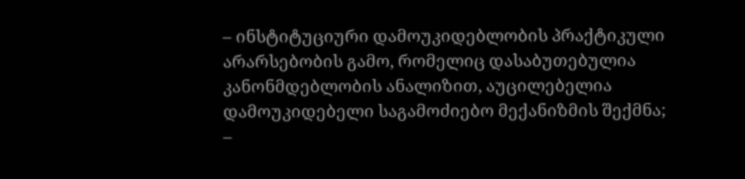– ინსტიტუციური დამოუკიდებლობის პრაქტიკული არარსებობის გამო, რომელიც დასაბუთებულია კანონმდებლობის ანალიზით, აუცილებელია დამოუკიდებელი საგამოძიებო მექანიზმის შექმნა;
–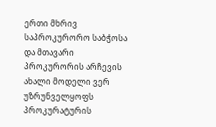ერთი მხრივ საპროკურორო საბჭოსა და მთავარი პროკურორის არჩევის ახალი მოდელი ვერ უზრუნველყოფს პროკურატურის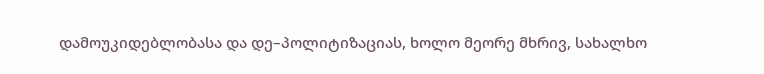დამოუკიდებლობასა და დე–პოლიტიზაციას, ხოლო მეორე მხრივ, სახალხო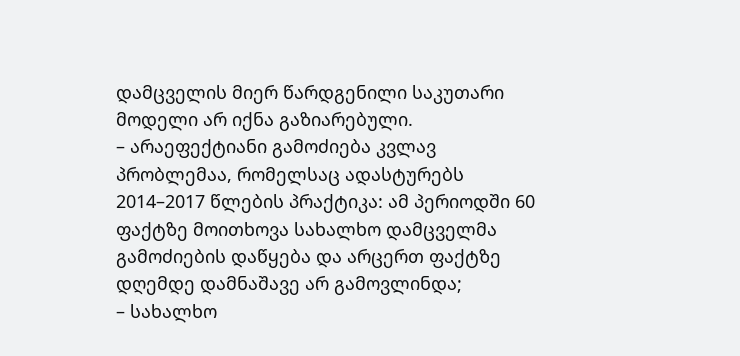დამცველის მიერ წარდგენილი საკუთარი მოდელი არ იქნა გაზიარებული.
– არაეფექტიანი გამოძიება კვლავ პრობლემაა, რომელსაც ადასტურებს 2014–2017 წლების პრაქტიკა: ამ პერიოდში 60 ფაქტზე მოითხოვა სახალხო დამცველმა გამოძიების დაწყება და არცერთ ფაქტზე დღემდე დამნაშავე არ გამოვლინდა;
– სახალხო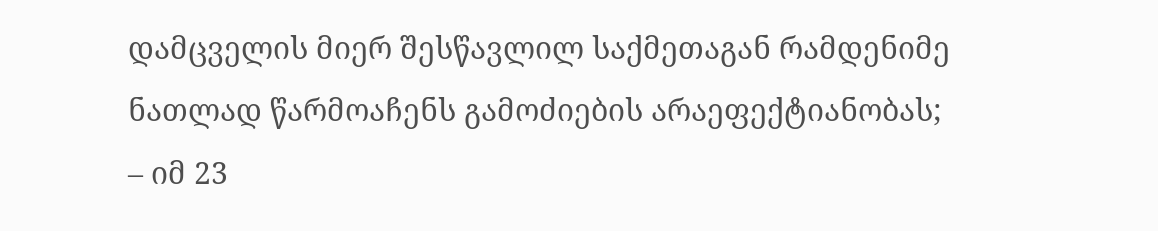დამცველის მიერ შესწავლილ საქმეთაგან რამდენიმე ნათლად წარმოაჩენს გამოძიების არაეფექტიანობას;
– იმ 23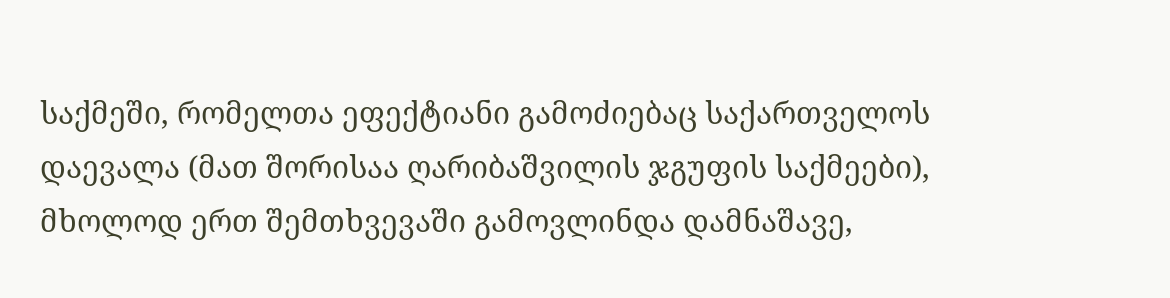საქმეში, რომელთა ეფექტიანი გამოძიებაც საქართველოს დაევალა (მათ შორისაა ღარიბაშვილის ჯგუფის საქმეები), მხოლოდ ერთ შემთხვევაში გამოვლინდა დამნაშავე,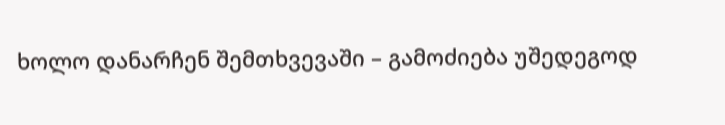ხოლო დანარჩენ შემთხვევაში – გამოძიება უშედეგოდ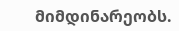მიმდინარეობს.